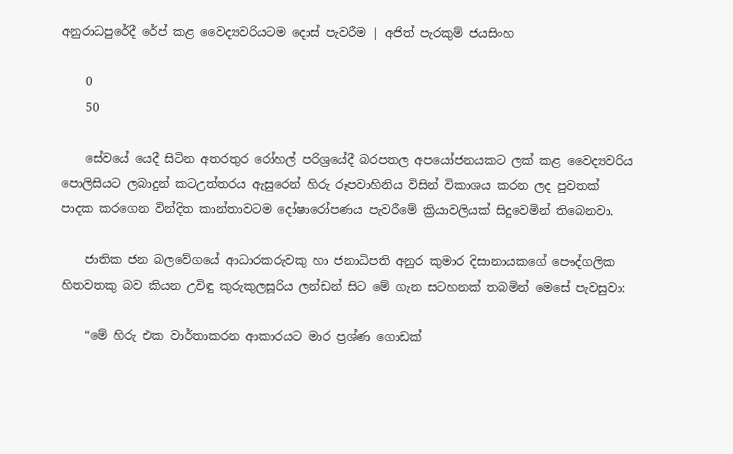අනුරාධපුරේදී රේප් කළ වෛද්‍යවරියටම දොස් පැවරීම | අජිත් පැරකුම් ජයසිංහ

    0
    50

    සේවයේ යෙදී සිටින අතරතුර රෝහල් පරිශ්‍රයේදී බරපතල අපයෝජනයකට ලක් කළ වෛද්‍යවරිය පොලිසියට ලබාදුන් කටඋත්තරය ඇසුරෙන් හිරු රූපවාහිනිය විසින් විකාශය කරන ලද පුවතක් පාදක කරගෙන වින්දිත කාන්තාවටම දෝෂාරෝපණය පැවරීමේ ක්‍රියාවලියක් සිදුවෙමින් තිබෙනවා.

    ජාතික ජන බලවේගයේ ආධාරකරුවකු හා ජනාධිපති අනුර කුමාර දිසානායකගේ පෞද්ගලික හිතවතකු බව කියන උවිඳු කුරුකුලසූරිය ලන්ඩන් සිට මේ ගැන සටහනක් තබමින් මෙසේ පැවසුවා:

    “මේ හිරු එක වාර්තාකරන ආකාරයට මාර ප්‍රශ්ණ ගොඩක්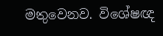මතුවෙනව. විශේෂඥ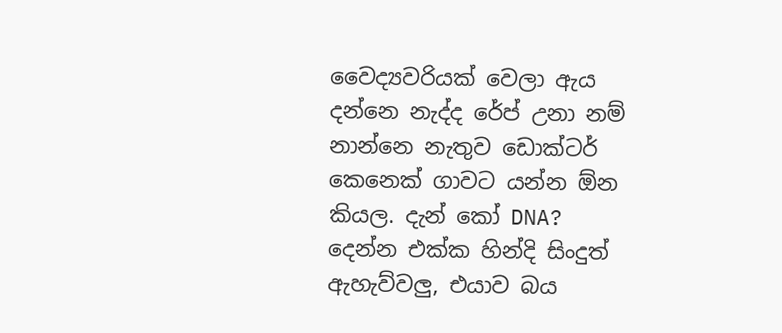වෛද්‍යවරියක් වෙලා ඇය දන්නෙ නැද්ද රේප් උනා නම් නාන්නෙ නැතුව ඩොක්ටර් කෙනෙක් ගාවට යන්න ඕන කියල. දැන් කෝ DNA? දෙන්න එක්ක හින්දි සිංදුත් ඇහැව්වලු, එයාව බය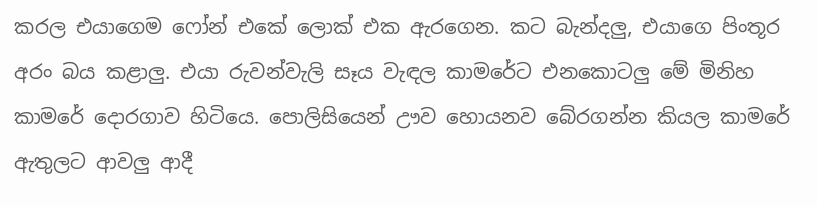කරල එයාගෙම ෆෝන් එකේ ලොක් එක ඇරගෙන. කට බැන්දලු, එයාගෙ පිංතූර අරං බය කළාලු. එයා රුවන්වැලි සෑය වැඳල කාමරේට එනකොටලු මේ මිනිහ කාමරේ දොරගාව හිටියෙ. පොලිසියෙන් ඌව හොයනව බේරගන්න කියල කාමරේ ඇතුලට ආවලු ආදී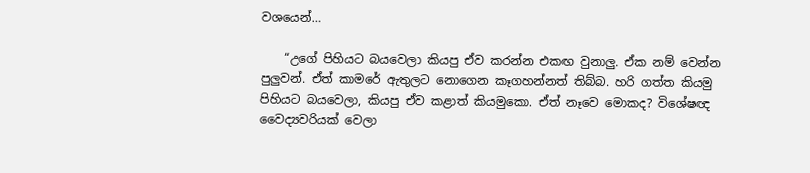වශයෙන්…

    “උගේ පිහියට බයවෙලා කියපු ඒව කරන්න එකඟ වුනාලු. ඒක නම් වෙන්න පුලුවන්. ඒත් කාමරේ ඇතුලට නොගෙන කෑගහන්නත් තිබ්බ. හරි ගත්ත කියමු පිහියට බයවෙලා, කියපු ඒව කළාත් කියමුකො. ඒත් නෑවෙ මොකද? විශේෂඥ වෛද්‍යවරියක් වෙලා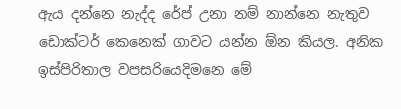ඇය දන්නෙ නැද්ද රේප් උනා නම් නාන්නෙ නැතුව ඩොක්ටර් කෙනෙක් ගාවට යන්න ඕන කියල. අනික ඉස්පිරිතාල වපසරියෙදිමනෙ මේ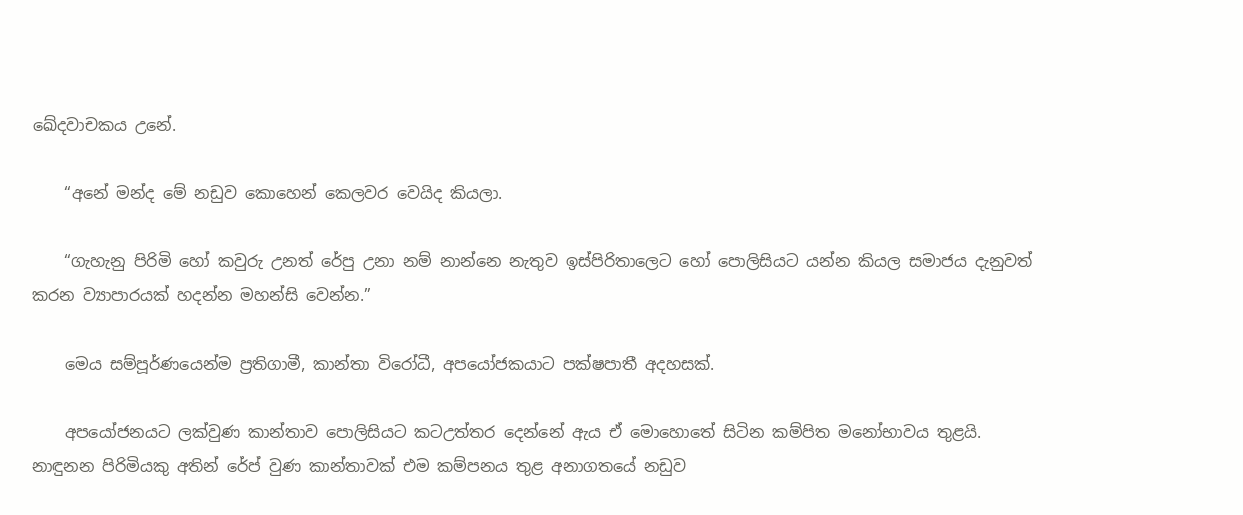ඛේදවාචකය උනේ.

    “අනේ මන්ද මේ නඩුව කොහෙන් කෙලවර වෙයිද කියලා.

    “ගැහැනු පිරිමි හෝ කවුරු උනත් රේපු උනා නම් නාන්නෙ නැතුව ඉස්පිරිතාලෙට හෝ පොලිසියට යන්න කියල සමාජය දැනුවත් කරන ව්‍යාපාරයක් හදන්න මහන්සි වෙන්න.”

    මෙය සම්පූර්ණයෙන්ම ප්‍රතිගාමී, කාන්තා විරෝධී, අපයෝජකයාට පක්ෂපාතී අදහසක්.

    අපයෝජනයට ලක්වුණ කාන්තාව පොලිසියට කටඋත්තර දෙන්නේ ඇය ඒ මොහොතේ සිටින කම්පිත මනෝභාවය තුළයි. නාඳුනන පිරිමියකු අතින් රේප් වුණ කාන්තාවක් එම කම්පනය තුළ අනාගතයේ නඩුව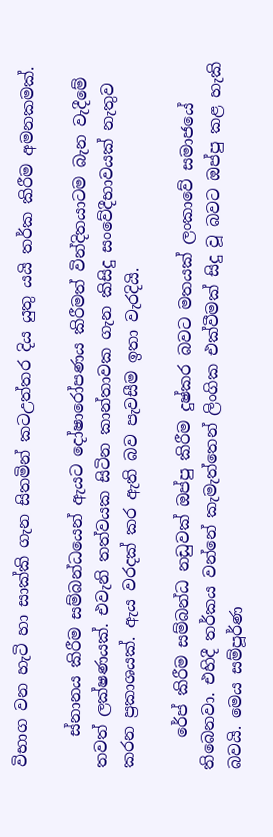විභාග වන හැටි හා සාක්කි ගැන සිතමින් කටඋත්තර දිය යුතු යයි තර්ක කිරීම අමනකමක්.

    ස්නානය කිරීම සම්බන්ධයෙන් ඇයට දෝෂාරෝපණය කිරීමත් වින්දිතයාටම බැන වැදීමේ තවත් ලක්ෂණයක්. එවැනි තත්වයක සිටින කාන්තාවක ගැන කිසිදු සංවේදීභාවයක් නැතුව කරන ප්‍රකාශයක්. ඇය වරදක් කර ඇති බව පැවසීම ඉතා වැරදියි.

    රේප් කිරීම සම්බන්ධ නඩුවක් ඔප්පු කිරීම දුෂ්කර බවට මතයක් ලංකාවේ සමාජයේ තිබෙනවා. එහිදී තර්කය වන්නේ කැමැත්තෙන් ලිංගික එක්වීමක් සිදු වූ බවට ඔප්පු කළ හැකි බවයි. මෙය සම්පූර්ණ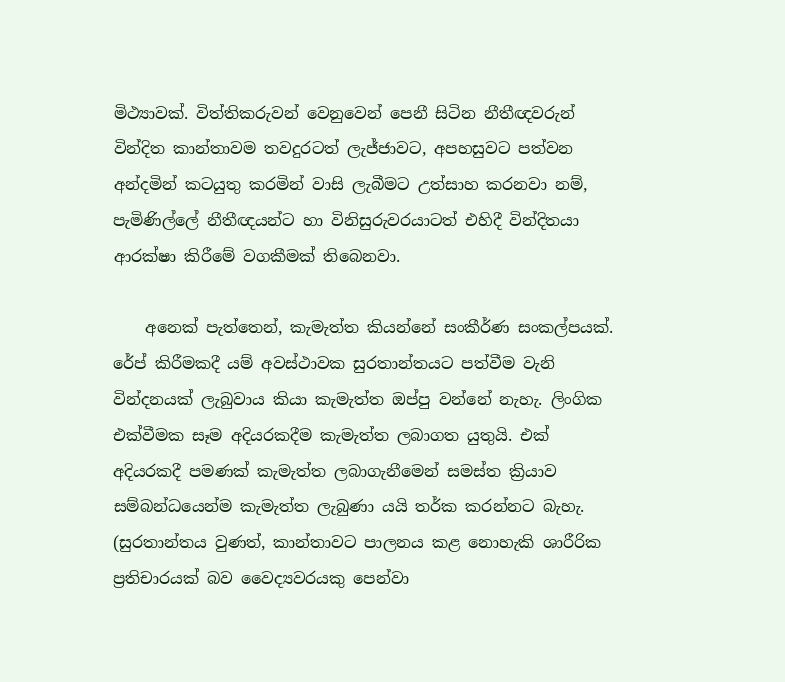මිථ්‍යාවක්. විත්තිකරුවන් වෙනුවෙන් පෙනී සිටින නීතීඥවරුන් වින්දිත කාන්තාවම තවදුරටත් ලැජ්ජාවට, අපහසුවට පත්වන අන්දමින් කටයුතු කරමින් වාසි ලැබීමට උත්සාහ කරනවා නම්, පැමිණිල්ලේ නීතීඥයන්ට හා විනිසුරුවරයාටත් එහිදී වින්දිතයා ආරක්ෂා කිරීමේ වගකීමක් තිබෙනවා.

    අනෙක් පැත්තෙන්, කැමැත්ත කියන්නේ සංකීර්ණ සංකල්පයක්. රේප් කිරීමකදී යම් අවස්ථාවක සුරතාන්තයට පත්වීම වැනි වින්දනයක් ලැබුවාය කියා කැමැත්ත ඔප්පු වන්නේ නැහැ. ලිංගික එක්වීමක සෑම අදියරකදීම කැමැත්ත ලබාගත යුතුයි. එක් අදියරකදී පමණක් කැමැත්ත ලබාගැනීමෙන් සමස්ත ක්‍රියාව සම්බන්ධයෙන්ම කැමැත්ත ලැබුණා යයි තර්ක කරන්නට බැහැ. (සුරතාන්තය වුණත්, කාන්තාවට පාලනය කළ නොහැකි ශාරීරික ප්‍රතිචාරයක් බව වෛද්‍යවරයකු පෙන්වා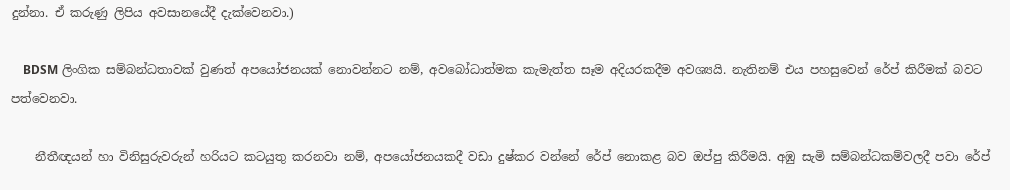දුන්නා. ඒ කරුණු ලිපිය අවසානයේදී දැක්වෙනවා.)

    BDSM ලිංගික සම්බන්ධතාවක් වුණත් අපයෝජනයක් නොවන්නට නම්, අවබෝධාත්මක කැමැත්ත සෑම අදියරකදීම අවශ්‍යයි. නැතිනම් එය පහසුවෙන් රේප් කිරීමක් බවට පත්වෙනවා.

    නීතීඥයන් හා විනිසුරුවරුන් හරියට කටයුතු කරනවා නම්, අපයෝජනයකදී වඩා දුෂ්කර වන්නේ රේප් නොකළ බව ඔප්පු කිරීමයි. අඹු සැමි සම්බන්ධකම්වලදී පවා රේප්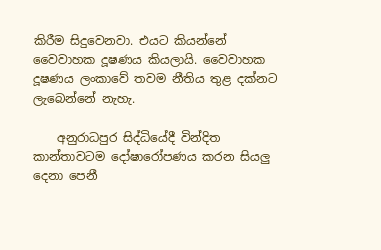කිරීම සිදුවෙනවා. එයට කියන්නේ වෛවාහක දූෂණය කියලායි. වෛවාහක දූෂණය ලංකාවේ තවම නීතිය තුළ දක්නට ලැබෙන්නේ නැහැ.

    අනුරාධපුර සිද්ධියේදී වින්දිත කාන්තාවටම දෝෂාරෝපණය කරන සියලු දෙනා පෙනී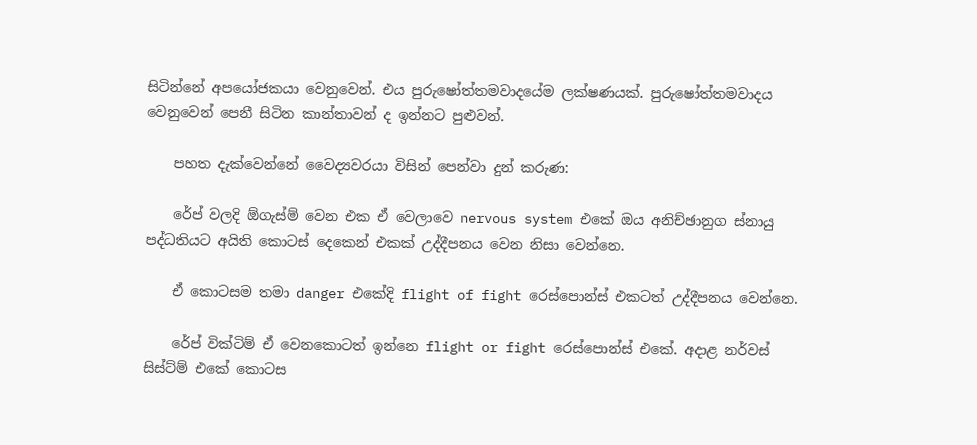සිටින්නේ අපයෝජකයා වෙනුවෙන්. එය පුරුෂෝත්තමවාදයේම ලක්ෂණයක්. පුරුෂෝත්තමවාදය වෙනුවෙන් පෙනී සිටින කාන්තාවන් ද ඉන්නට පුළුවන්.

    පහත දැක්වෙන්නේ වෛද්‍යවරයා විසින් පෙන්වා දුන් කරුණ:

    රේප් වලදි ඕගැස්ම් වෙන එක ඒ වෙලාවෙ nervous system එකේ ඔය අනිච්ඡානුග ස්නායු පද්ධතියට අයිති කොටස් දෙකෙන් එකක් උද්දීපනය වෙන නිසා වෙන්නෙ.

    ඒ කොටසම තමා danger එකේදි flight of fight රෙස්පොන්ස් එකටත් උද්දීපනය වෙන්නෙ.

    රේප් වික්ටිම් ඒ වෙනකොටත් ඉන්නෙ flight or fight රෙස්පොන්ස් එකේ. අදාළ නර්වස් සිස්ට්ම් එකේ කොටස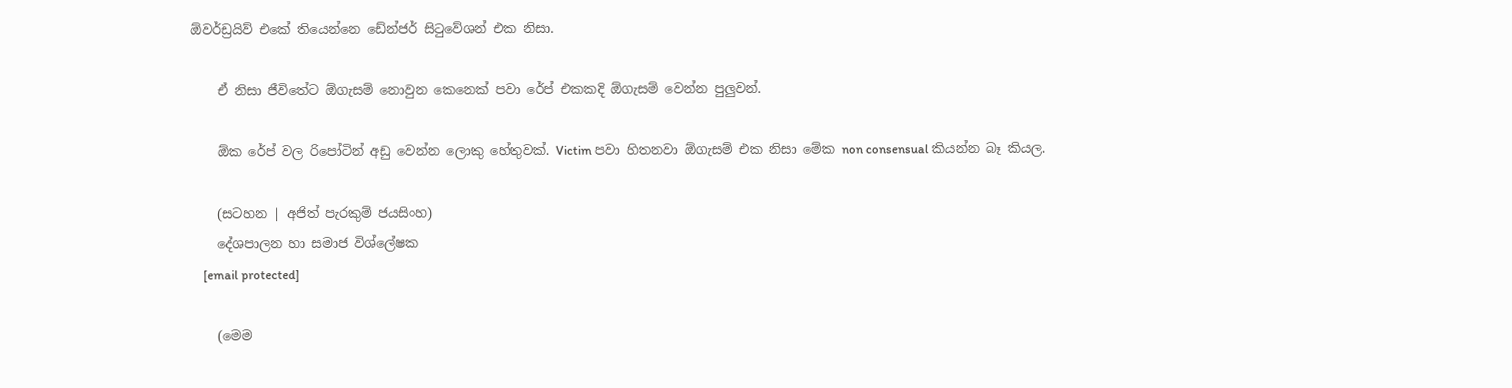ඕවර්ඩ්‍රයිව් එකේ තියෙන්නෙ ඩේන්ජර් සිටුවේශන් එක නිසා.

    ඒ නිසා ජීවිතේට ඕගැසම් නොවුන කෙනෙක් පවා රේප් එකකදි ඕගැසම් වෙන්න පුලුවන්.

    ඕක රේප් වල රිපෝටින් අඩු වෙන්න ලොකු හේතුවක්. Victim පවා හිතනවා ඕගැසම් එක නිසා මේක non consensual කියන්න බෑ කියල.

    (සටහන | අජිත් පැරකුම් ජයසිංහ)
    දේශපාලන හා සමාජ විශ්ලේෂක
    [email protected]

    (මෙම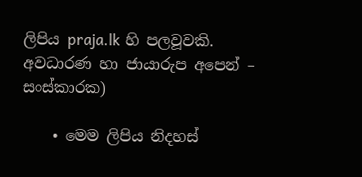ලිපිය praja.lk හි පලවූවකි. අවධාරණ හා ජායාරුප අපෙන් – සංස්කාරක)

    • මෙම ලිපිය නිදහස්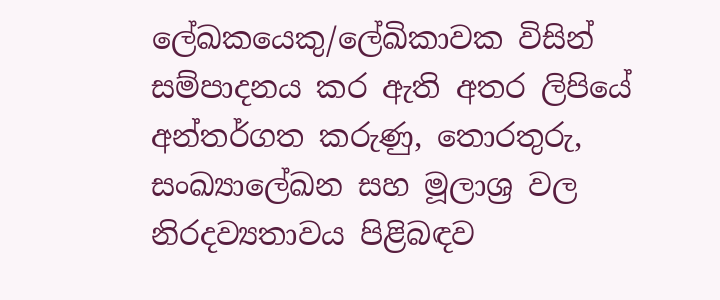ලේඛකයෙකු/ලේඛිකාවක විසින් සම්පාදනය කර ඇති අතර ලිපියේ අන්තර්ගත කරුණු, තොරතුරු, සංඛ්‍යාලේඛන සහ මූලාශ්‍ර වල නිරදව්‍යතාවය පිළිබඳව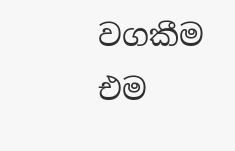වගකීම එම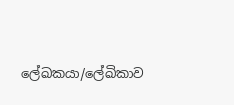ලේඛකයා/ලේඛිකාව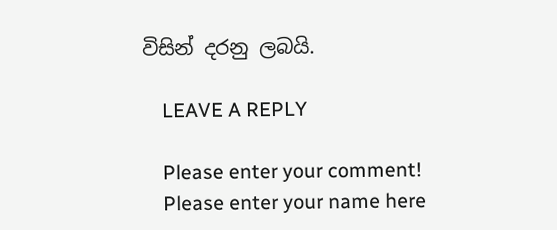විසින් දරනු ලබයි.

    LEAVE A REPLY

    Please enter your comment!
    Please enter your name here